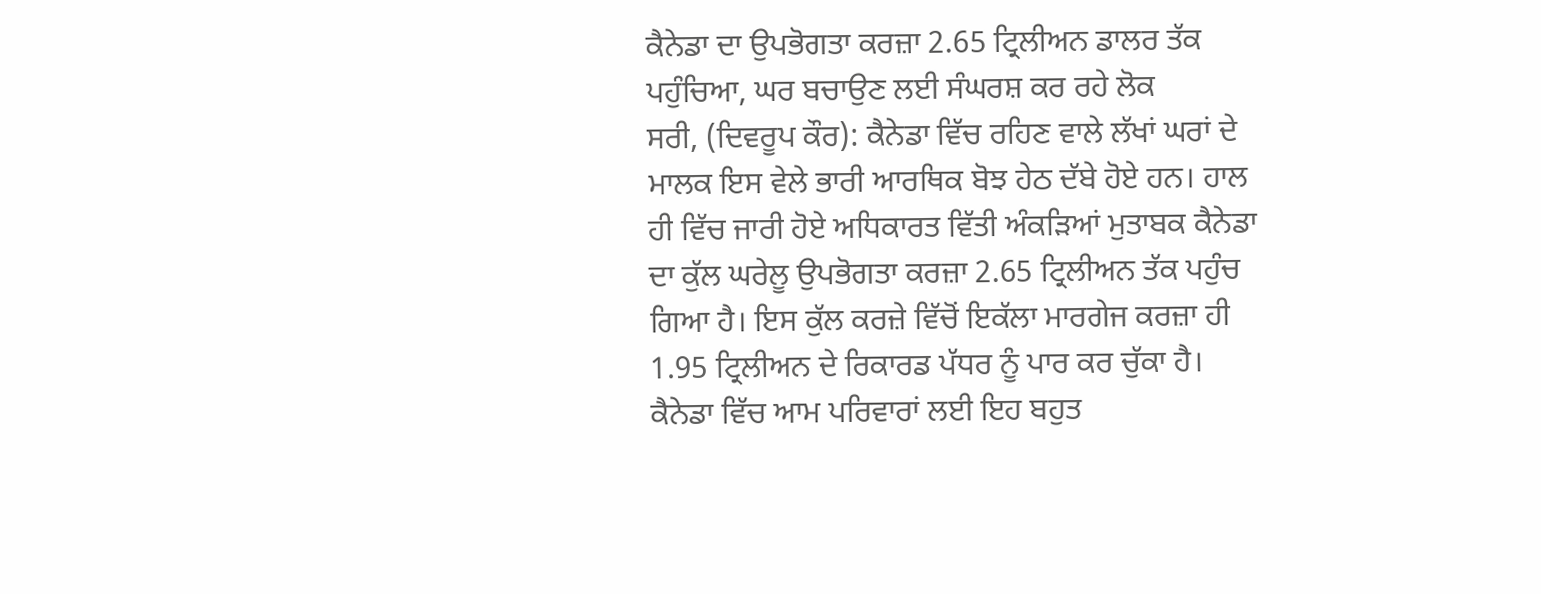ਕੈਨੇਡਾ ਦਾ ਉਪਭੋਗਤਾ ਕਰਜ਼ਾ 2.65 ਟ੍ਰਿਲੀਅਨ ਡਾਲਰ ਤੱਕ ਪਹੁੰਚਿਆ, ਘਰ ਬਚਾਉਣ ਲਈ ਸੰਘਰਸ਼ ਕਰ ਰਹੇ ਲੋਕ
ਸਰੀ, (ਦਿਵਰੂਪ ਕੌਰ): ਕੈਨੇਡਾ ਵਿੱਚ ਰਹਿਣ ਵਾਲੇ ਲੱਖਾਂ ਘਰਾਂ ਦੇ ਮਾਲਕ ਇਸ ਵੇਲੇ ਭਾਰੀ ਆਰਥਿਕ ਬੋਝ ਹੇਠ ਦੱਬੇ ਹੋਏ ਹਨ। ਹਾਲ ਹੀ ਵਿੱਚ ਜਾਰੀ ਹੋਏ ਅਧਿਕਾਰਤ ਵਿੱਤੀ ਅੰਕੜਿਆਂ ਮੁਤਾਬਕ ਕੈਨੇਡਾ ਦਾ ਕੁੱਲ ਘਰੇਲੂ ਉਪਭੋਗਤਾ ਕਰਜ਼ਾ 2.65 ਟ੍ਰਿਲੀਅਨ ਤੱਕ ਪਹੁੰਚ ਗਿਆ ਹੈ। ਇਸ ਕੁੱਲ ਕਰਜ਼ੇ ਵਿੱਚੋਂ ਇਕੱਲਾ ਮਾਰਗੇਜ ਕਰਜ਼ਾ ਹੀ 1.95 ਟ੍ਰਿਲੀਅਨ ਦੇ ਰਿਕਾਰਡ ਪੱਧਰ ਨੂੰ ਪਾਰ ਕਰ ਚੁੱਕਾ ਹੈ। ਕੈਨੇਡਾ ਵਿੱਚ ਆਮ ਪਰਿਵਾਰਾਂ ਲਈ ਇਹ ਬਹੁਤ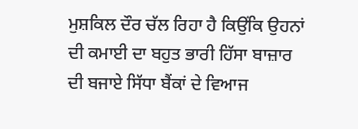ਮੁਸ਼ਕਿਲ ਦੌਰ ਚੱਲ ਰਿਹਾ ਹੈ ਕਿਉਂਕਿ ਉਹਨਾਂ ਦੀ ਕਮਾਈ ਦਾ ਬਹੁਤ ਭਾਰੀ ਹਿੱਸਾ ਬਾਜ਼ਾਰ ਦੀ ਬਜਾਏ ਸਿੱਧਾ ਬੈਂਕਾਂ ਦੇ ਵਿਆਜ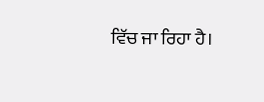ਵਿੱਚ ਜਾ ਰਿਹਾ ਹੈ।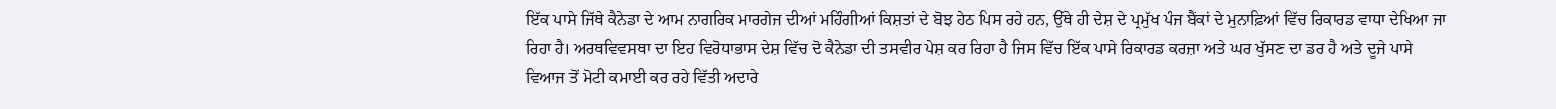ਇੱਕ ਪਾਸੇ ਜਿੱਥੇ ਕੈਨੇਡਾ ਦੇ ਆਮ ਨਾਗਰਿਕ ਮਾਰਗੇਜ ਦੀਆਂ ਮਹਿੰਗੀਆਂ ਕਿਸ਼ਤਾਂ ਦੇ ਬੋਝ ਹੇਠ ਪਿਸ ਰਹੇ ਹਨ, ਉੱਥੇ ਹੀ ਦੇਸ਼ ਦੇ ਪ੍ਰਮੁੱਖ ਪੰਜ ਬੈਂਕਾਂ ਦੇ ਮੁਨਾਫ਼ਿਆਂ ਵਿੱਚ ਰਿਕਾਰਡ ਵਾਧਾ ਦੇਖਿਆ ਜਾ ਰਿਹਾ ਹੈ। ਅਰਥਵਿਵਸਥਾ ਦਾ ਇਹ ਵਿਰੋਧਾਭਾਸ ਦੇਸ਼ ਵਿੱਚ ਦੋ ਕੈਨੇਡਾ ਦੀ ਤਸਵੀਰ ਪੇਸ਼ ਕਰ ਰਿਹਾ ਹੈ ਜਿਸ ਵਿੱਚ ਇੱਕ ਪਾਸੇ ਰਿਕਾਰਡ ਕਰਜ਼ਾ ਅਤੇ ਘਰ ਖੁੱਸਣ ਦਾ ਡਰ ਹੈ ਅਤੇ ਦੂਜੇ ਪਾਸੇ ਵਿਆਜ ਤੋਂ ਮੋਟੀ ਕਮਾਈ ਕਰ ਰਹੇ ਵਿੱਤੀ ਅਦਾਰੇ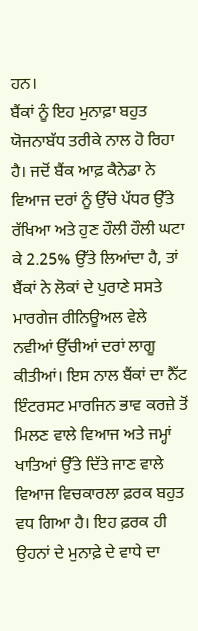ਹਨ।
ਬੈਂਕਾਂ ਨੂੰ ਇਹ ਮੁਨਾਫ਼ਾ ਬਹੁਤ ਯੋਜਨਾਬੱਧ ਤਰੀਕੇ ਨਾਲ ਹੋ ਰਿਹਾ ਹੈ। ਜਦੋਂ ਬੈਂਕ ਆਫ਼ ਕੈਨੇਡਾ ਨੇ ਵਿਆਜ ਦਰਾਂ ਨੂੰ ਉੱਚੇ ਪੱਧਰ ਉੱਤੇ ਰੱਖਿਆ ਅਤੇ ਹੁਣ ਹੌਲੀ ਹੌਲੀ ਘਟਾ ਕੇ 2.25% ਉੱਤੇ ਲਿਆਂਦਾ ਹੈ, ਤਾਂ ਬੈਂਕਾਂ ਨੇ ਲੋਕਾਂ ਦੇ ਪੁਰਾਣੇ ਸਸਤੇ ਮਾਰਗੇਜ ਰੀਨਿਊਅਲ ਵੇਲੇ ਨਵੀਆਂ ਉੱਚੀਆਂ ਦਰਾਂ ਲਾਗੂ ਕੀਤੀਆਂ। ਇਸ ਨਾਲ ਬੈਂਕਾਂ ਦਾ ਨੈੱਟ ਇੰਟਰਸਟ ਮਾਰਜਿਨ ਭਾਵ ਕਰਜ਼ੇ ਤੋਂ ਮਿਲਣ ਵਾਲੇ ਵਿਆਜ ਅਤੇ ਜਮ੍ਹਾਂ ਖਾਤਿਆਂ ਉੱਤੇ ਦਿੱਤੇ ਜਾਣ ਵਾਲੇ ਵਿਆਜ ਵਿਚਕਾਰਲਾ ਫ਼ਰਕ ਬਹੁਤ ਵਧ ਗਿਆ ਹੈ। ਇਹ ਫ਼ਰਕ ਹੀ ਉਹਨਾਂ ਦੇ ਮੁਨਾਫ਼ੇ ਦੇ ਵਾਧੇ ਦਾ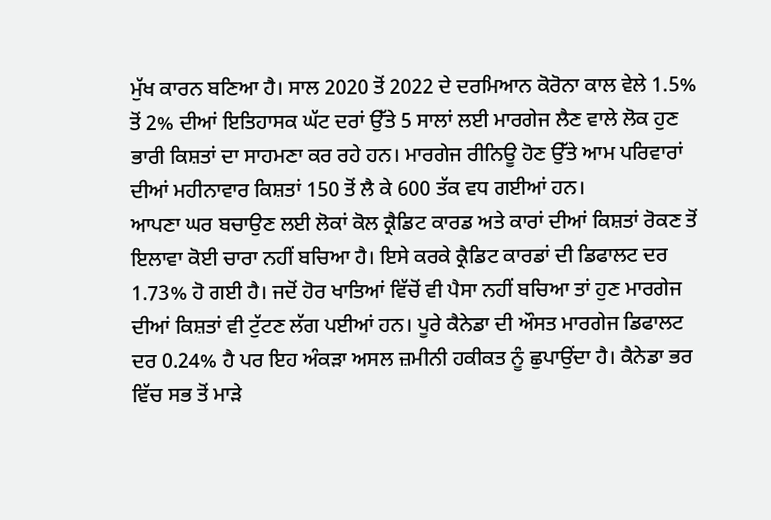ਮੁੱਖ ਕਾਰਨ ਬਣਿਆ ਹੈ। ਸਾਲ 2020 ਤੋਂ 2022 ਦੇ ਦਰਮਿਆਨ ਕੋਰੋਨਾ ਕਾਲ ਵੇਲੇ 1.5% ਤੋਂ 2% ਦੀਆਂ ਇਤਿਹਾਸਕ ਘੱਟ ਦਰਾਂ ਉੱਤੇ 5 ਸਾਲਾਂ ਲਈ ਮਾਰਗੇਜ ਲੈਣ ਵਾਲੇ ਲੋਕ ਹੁਣ ਭਾਰੀ ਕਿਸ਼ਤਾਂ ਦਾ ਸਾਹਮਣਾ ਕਰ ਰਹੇ ਹਨ। ਮਾਰਗੇਜ ਰੀਨਿਊ ਹੋਣ ਉੱਤੇ ਆਮ ਪਰਿਵਾਰਾਂ ਦੀਆਂ ਮਹੀਨਾਵਾਰ ਕਿਸ਼ਤਾਂ 150 ਤੋਂ ਲੈ ਕੇ 600 ਤੱਕ ਵਧ ਗਈਆਂ ਹਨ।
ਆਪਣਾ ਘਰ ਬਚਾਉਣ ਲਈ ਲੋਕਾਂ ਕੋਲ ਕ੍ਰੈਡਿਟ ਕਾਰਡ ਅਤੇ ਕਾਰਾਂ ਦੀਆਂ ਕਿਸ਼ਤਾਂ ਰੋਕਣ ਤੋਂ ਇਲਾਵਾ ਕੋਈ ਚਾਰਾ ਨਹੀਂ ਬਚਿਆ ਹੈ। ਇਸੇ ਕਰਕੇ ਕ੍ਰੈਡਿਟ ਕਾਰਡਾਂ ਦੀ ਡਿਫਾਲਟ ਦਰ 1.73% ਹੋ ਗਈ ਹੈ। ਜਦੋਂ ਹੋਰ ਖਾਤਿਆਂ ਵਿੱਚੋਂ ਵੀ ਪੈਸਾ ਨਹੀਂ ਬਚਿਆ ਤਾਂ ਹੁਣ ਮਾਰਗੇਜ ਦੀਆਂ ਕਿਸ਼ਤਾਂ ਵੀ ਟੁੱਟਣ ਲੱਗ ਪਈਆਂ ਹਨ। ਪੂਰੇ ਕੈਨੇਡਾ ਦੀ ਔਸਤ ਮਾਰਗੇਜ ਡਿਫਾਲਟ ਦਰ 0.24% ਹੈ ਪਰ ਇਹ ਅੰਕੜਾ ਅਸਲ ਜ਼ਮੀਨੀ ਹਕੀਕਤ ਨੂੰ ਛੁਪਾਉਂਦਾ ਹੈ। ਕੈਨੇਡਾ ਭਰ ਵਿੱਚ ਸਭ ਤੋਂ ਮਾੜੇ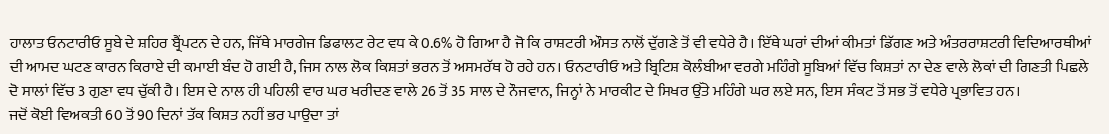ਹਾਲਾਤ ਓਨਟਾਰੀਓ ਸੂਬੇ ਦੇ ਸ਼ਹਿਰ ਬ੍ਰੈਂਪਟਨ ਦੇ ਹਨ, ਜਿੱਥੇ ਮਾਰਗੇਜ ਡਿਫਾਲਟ ਰੇਟ ਵਧ ਕੇ 0.6% ਹੋ ਗਿਆ ਹੈ ਜੋ ਕਿ ਰਾਸ਼ਟਰੀ ਔਸਤ ਨਾਲੋਂ ਦੁੱਗਣੇ ਤੋਂ ਵੀ ਵਧੇਰੇ ਹੈ। ਇੱਥੇ ਘਰਾਂ ਦੀਆਂ ਕੀਮਤਾਂ ਡਿੱਗਣ ਅਤੇ ਅੰਤਰਰਾਸ਼ਟਰੀ ਵਿਦਿਆਰਥੀਆਂ ਦੀ ਆਮਦ ਘਟਣ ਕਾਰਨ ਕਿਰਾਏ ਦੀ ਕਮਾਈ ਬੰਦ ਹੋ ਗਈ ਹੈ, ਜਿਸ ਨਾਲ ਲੋਕ ਕਿਸ਼ਤਾਂ ਭਰਨ ਤੋਂ ਅਸਮਰੱਥ ਹੋ ਰਹੇ ਹਨ। ਓਨਟਾਰੀਓ ਅਤੇ ਬ੍ਰਿਟਿਸ਼ ਕੋਲੰਬੀਆ ਵਰਗੇ ਮਹਿੰਗੇ ਸੂਬਿਆਂ ਵਿੱਚ ਕਿਸ਼ਤਾਂ ਨਾ ਦੇਣ ਵਾਲੇ ਲੋਕਾਂ ਦੀ ਗਿਣਤੀ ਪਿਛਲੇ ਦੋ ਸਾਲਾਂ ਵਿੱਚ 3 ਗੁਣਾ ਵਧ ਚੁੱਕੀ ਹੈ। ਇਸ ਦੇ ਨਾਲ ਹੀ ਪਹਿਲੀ ਵਾਰ ਘਰ ਖਰੀਦਣ ਵਾਲੇ 26 ਤੋਂ 35 ਸਾਲ ਦੇ ਨੌਜਵਾਨ, ਜਿਨ੍ਹਾਂ ਨੇ ਮਾਰਕੀਟ ਦੇ ਸਿਖਰ ਉੱਤੇ ਮਹਿੰਗੇ ਘਰ ਲਏ ਸਨ, ਇਸ ਸੰਕਟ ਤੋਂ ਸਭ ਤੋਂ ਵਧੇਰੇ ਪ੍ਰਭਾਵਿਤ ਹਨ।
ਜਦੋਂ ਕੋਈ ਵਿਅਕਤੀ 60 ਤੋਂ 90 ਦਿਨਾਂ ਤੱਕ ਕਿਸ਼ਤ ਨਹੀਂ ਭਰ ਪਾਉਦਾ ਤਾਂ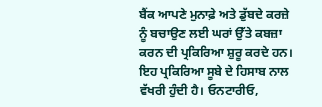ਬੈਂਕ ਆਪਣੇ ਮੁਨਾਫ਼ੇ ਅਤੇ ਡੁੱਬਦੇ ਕਰਜ਼ੇ ਨੂੰ ਬਚਾਉਣ ਲਈ ਘਰਾਂ ਉੱਤੇ ਕਬਜ਼ਾ ਕਰਨ ਦੀ ਪ੍ਰਕਿਰਿਆ ਸ਼ੁਰੂ ਕਰਦੇ ਹਨ। ਇਹ ਪ੍ਰਕਿਰਿਆ ਸੂਬੇ ਦੇ ਹਿਸਾਬ ਨਾਲ ਵੱਖਰੀ ਹੁੰਦੀ ਹੈ। ਓਨਟਾਰੀਓ,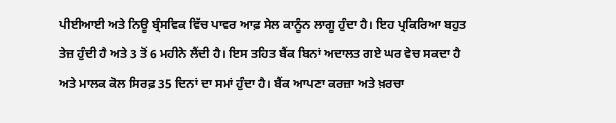ਪੀਈਆਈ ਅਤੇ ਨਿਊ ਬ੍ਰੰਸਵਿਕ ਵਿੱਚ ਪਾਵਰ ਆਫ਼ ਸੇਲ ਕਾਨੂੰਨ ਲਾਗੂ ਹੁੰਦਾ ਹੈ। ਇਹ ਪ੍ਰਕਿਰਿਆ ਬਹੁਤ ਤੇਜ਼ ਹੁੰਦੀ ਹੈ ਅਤੇ 3 ਤੋਂ 6 ਮਹੀਨੇ ਲੈਂਦੀ ਹੈ। ਇਸ ਤਹਿਤ ਬੈਂਕ ਬਿਨਾਂ ਅਦਾਲਤ ਗਏ ਘਰ ਵੇਚ ਸਕਦਾ ਹੈ ਅਤੇ ਮਾਲਕ ਕੋਲ ਸਿਰਫ਼ 35 ਦਿਨਾਂ ਦਾ ਸਮਾਂ ਹੁੰਦਾ ਹੈ। ਬੈਂਕ ਆਪਣਾ ਕਰਜ਼ਾ ਅਤੇ ਖ਼ਰਚਾ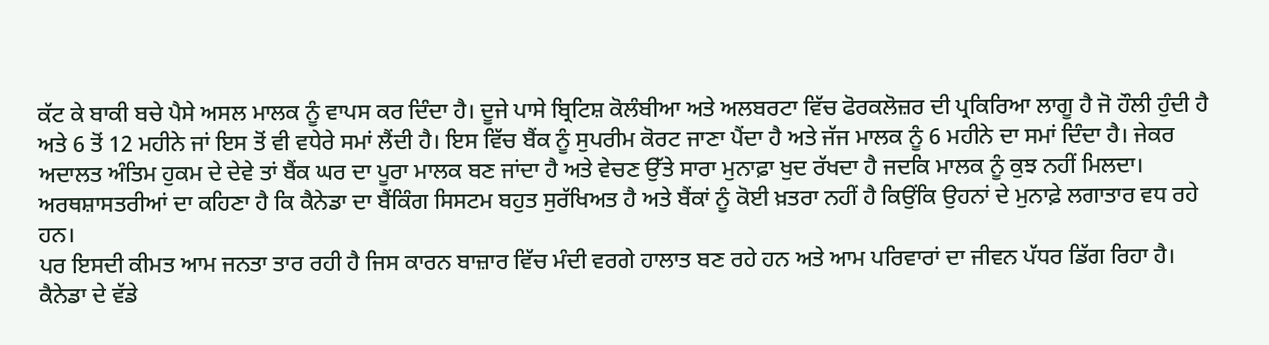ਕੱਟ ਕੇ ਬਾਕੀ ਬਚੇ ਪੈਸੇ ਅਸਲ ਮਾਲਕ ਨੂੰ ਵਾਪਸ ਕਰ ਦਿੰਦਾ ਹੈ। ਦੂਜੇ ਪਾਸੇ ਬ੍ਰਿਟਿਸ਼ ਕੋਲੰਬੀਆ ਅਤੇ ਅਲਬਰਟਾ ਵਿੱਚ ਫੋਰਕਲੋਜ਼ਰ ਦੀ ਪ੍ਰਕਿਰਿਆ ਲਾਗੂ ਹੈ ਜੋ ਹੌਲੀ ਹੁੰਦੀ ਹੈ ਅਤੇ 6 ਤੋਂ 12 ਮਹੀਨੇ ਜਾਂ ਇਸ ਤੋਂ ਵੀ ਵਧੇਰੇ ਸਮਾਂ ਲੈਂਦੀ ਹੈ। ਇਸ ਵਿੱਚ ਬੈਂਕ ਨੂੰ ਸੁਪਰੀਮ ਕੋਰਟ ਜਾਣਾ ਪੈਂਦਾ ਹੈ ਅਤੇ ਜੱਜ ਮਾਲਕ ਨੂੰ 6 ਮਹੀਨੇ ਦਾ ਸਮਾਂ ਦਿੰਦਾ ਹੈ। ਜੇਕਰ ਅਦਾਲਤ ਅੰਤਿਮ ਹੁਕਮ ਦੇ ਦੇਵੇ ਤਾਂ ਬੈਂਕ ਘਰ ਦਾ ਪੂਰਾ ਮਾਲਕ ਬਣ ਜਾਂਦਾ ਹੈ ਅਤੇ ਵੇਚਣ ਉੱਤੇ ਸਾਰਾ ਮੁਨਾਫ਼ਾ ਖੁਦ ਰੱਖਦਾ ਹੈ ਜਦਕਿ ਮਾਲਕ ਨੂੰ ਕੁਝ ਨਹੀਂ ਮਿਲਦਾ।
ਅਰਥਸ਼ਾਸਤਰੀਆਂ ਦਾ ਕਹਿਣਾ ਹੈ ਕਿ ਕੈਨੇਡਾ ਦਾ ਬੈਂਕਿੰਗ ਸਿਸਟਮ ਬਹੁਤ ਸੁਰੱਖਿਅਤ ਹੈ ਅਤੇ ਬੈਂਕਾਂ ਨੂੰ ਕੋਈ ਖ਼ਤਰਾ ਨਹੀਂ ਹੈ ਕਿਉਂਕਿ ਉਹਨਾਂ ਦੇ ਮੁਨਾਫ਼ੇ ਲਗਾਤਾਰ ਵਧ ਰਹੇ ਹਨ।
ਪਰ ਇਸਦੀ ਕੀਮਤ ਆਮ ਜਨਤਾ ਤਾਰ ਰਹੀ ਹੈ ਜਿਸ ਕਾਰਨ ਬਾਜ਼ਾਰ ਵਿੱਚ ਮੰਦੀ ਵਰਗੇ ਹਾਲਾਤ ਬਣ ਰਹੇ ਹਨ ਅਤੇ ਆਮ ਪਰਿਵਾਰਾਂ ਦਾ ਜੀਵਨ ਪੱਧਰ ਡਿੱਗ ਰਿਹਾ ਹੈ।
ਕੈਨੇਡਾ ਦੇ ਵੱਡੇ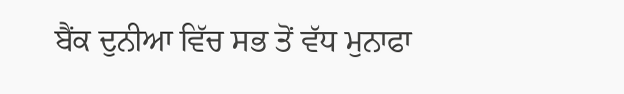ਬੈਂਕ ਦੁਨੀਆ ਵਿੱਚ ਸਭ ਤੋਂ ਵੱਧ ਮੁਨਾਫਾ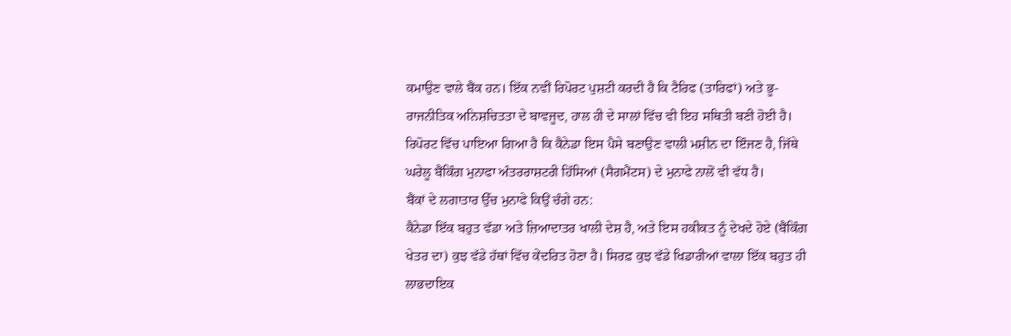ਕਮਾਉਣ ਵਾਲੇ ਬੈਂਕ ਹਨ। ਇੱਕ ਨਵੀਂ ਰਿਪੋਰਟ ਪੁਸ਼ਟੀ ਕਰਦੀ ਹੈ ਕਿ ਟੈਰਿਫ (ਤਾਰਿਫਾਂ) ਅਤੇ ਭੂ-ਰਾਜਨੀਤਿਕ ਅਨਿਸ਼ਚਿਤਤਾ ਦੇ ਬਾਵਜੂਦ, ਹਾਲ ਹੀ ਦੇ ਸਾਲਾਂ ਵਿੱਚ ਵੀ ਇਹ ਸਥਿਤੀ ਬਣੀ ਹੋਈ ਹੈ। ਰਿਪੋਰਟ ਵਿੱਚ ਪਾਇਆ ਗਿਆ ਹੈ ਕਿ ਕੈਨੇਡਾ ਇਸ ਪੈਸੇ ਬਣਾਉਣ ਵਾਲੀ ਮਸ਼ੀਨ ਦਾ ਇੰਜਣ ਹੈ, ਜਿੱਥੇ ਘਰੇਲੂ ਬੈਂਕਿੰਗ ਮੁਨਾਫਾ ਅੰਤਰਰਾਸ਼ਟਰੀ ਹਿੱਸਿਆਂ (ਸੈਗਮੈਂਟਸ) ਦੇ ਮੁਨਾਫੇ ਨਾਲੋਂ ਵੀ ਵੱਧ ਹੈ।
ਬੈਂਕਾਂ ਦੇ ਲਗਾਤਾਰ ਉੱਚ ਮੁਨਾਫੇ ਕਿਉਂ ਚੰਗੇ ਹਨ:
ਕੈਨੇਡਾ ਇੱਕ ਬਹੁਤ ਵੱਡਾ ਅਤੇ ਜ਼ਿਆਦਾਤਰ ਖਾਲੀ ਦੇਸ਼ ਹੈ, ਅਤੇ ਇਸ ਹਕੀਕਤ ਨੂੰ ਦੇਖਦੇ ਹੋਏ (ਬੈਂਕਿੰਗ ਖੇਤਰ ਦਾ) ਕੁਝ ਵੱਡੇ ਹੱਥਾਂ ਵਿੱਚ ਕੇਂਦਰਿਤ ਹੋਣਾ ਹੈ। ਸਿਰਫ਼ ਕੁਝ ਵੱਡੇ ਖਿਡਾਰੀਆਂ ਵਾਲਾ ਇੱਕ ਬਹੁਤ ਹੀ ਲਾਭਦਾਇਕ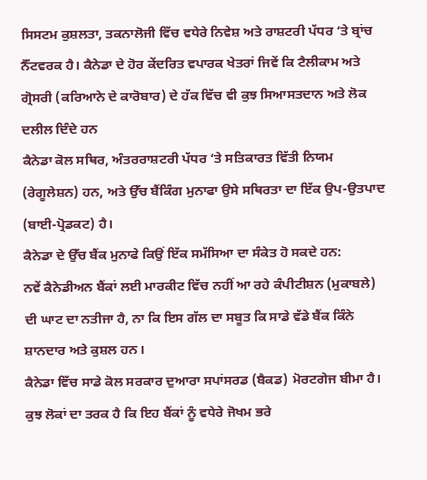ਸਿਸਟਮ ਕੁਸ਼ਲਤਾ, ਤਕਨਾਲੋਜੀ ਵਿੱਚ ਵਧੇਰੇ ਨਿਵੇਸ਼ ਅਤੇ ਰਾਸ਼ਟਰੀ ਪੱਧਰ ‘ਤੇ ਬ੍ਰਾਂਚ ਨੈੱਟਵਰਕ ਹੈ। ਕੈਨੇਡਾ ਦੇ ਹੋਰ ਕੇਂਦਰਿਤ ਵਪਾਰਕ ਖੇਤਰਾਂ ਜਿਵੇਂ ਕਿ ਟੈਲੀਕਾਮ ਅਤੇ ਗ੍ਰੋਸਰੀ (ਕਰਿਆਨੇ ਦੇ ਕਾਰੋਬਾਰ) ਦੇ ਹੱਕ ਵਿੱਚ ਵੀ ਕੁਝ ਸਿਆਸਤਦਾਨ ਅਤੇ ਲੋਕ ਦਲੀਲ ਦਿੰਦੇ ਹਨ
ਕੈਨੇਡਾ ਕੋਲ ਸਥਿਰ, ਅੰਤਰਰਾਸ਼ਟਰੀ ਪੱਧਰ ‘ਤੇ ਸਤਿਕਾਰਤ ਵਿੱਤੀ ਨਿਯਮ (ਰੇਗੂਲੇਸ਼ਨ) ਹਨ, ਅਤੇ ਉੱਚ ਬੈਂਕਿੰਗ ਮੁਨਾਫਾ ਉਸੇ ਸਥਿਰਤਾ ਦਾ ਇੱਕ ਉਪ-ਉਤਪਾਦ (ਬਾਈ-ਪ੍ਰੋਡਕਟ) ਹੈ।
ਕੈਨੇਡਾ ਦੇ ਉੱਚ ਬੈਂਕ ਮੁਨਾਫੇ ਕਿਉਂ ਇੱਕ ਸਮੱਸਿਆ ਦਾ ਸੰਕੇਤ ਹੋ ਸਕਦੇ ਹਨ:
ਨਵੇਂ ਕੈਨੇਡੀਅਨ ਬੈਂਕਾਂ ਲਈ ਮਾਰਕੀਟ ਵਿੱਚ ਨਹੀਂ ਆ ਰਹੇ ਕੰਪੀਟੀਸ਼ਨ (ਮੁਕਾਬਲੇ) ਦੀ ਘਾਟ ਦਾ ਨਤੀਜਾ ਹੈ, ਨਾ ਕਿ ਇਸ ਗੱਲ ਦਾ ਸਬੂਤ ਕਿ ਸਾਡੇ ਵੱਡੇ ਬੈਂਕ ਕਿੰਨੇ ਸ਼ਾਨਦਾਰ ਅਤੇ ਕੁਸ਼ਲ ਹਨ।
ਕੈਨੇਡਾ ਵਿੱਚ ਸਾਡੇ ਕੋਲ ਸਰਕਾਰ ਦੁਆਰਾ ਸਪਾਂਸਰਡ (ਬੈਕਡ) ਮੋਰਟਗੇਜ ਬੀਮਾ ਹੈ। ਕੁਝ ਲੋਕਾਂ ਦਾ ਤਰਕ ਹੈ ਕਿ ਇਹ ਬੈਂਕਾਂ ਨੂੰ ਵਧੇਰੇ ਜੋਖਮ ਭਰੇ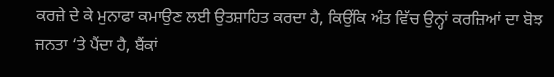ਕਰਜ਼ੇ ਦੇ ਕੇ ਮੁਨਾਫਾ ਕਮਾਉਣ ਲਈ ਉਤਸ਼ਾਹਿਤ ਕਰਦਾ ਹੈ, ਕਿਉਂਕਿ ਅੰਤ ਵਿੱਚ ਉਨ੍ਹਾਂ ਕਰਜ਼ਿਆਂ ਦਾ ਬੋਝ ਜਨਤਾ ‘ਤੇ ਪੈਂਦਾ ਹੈ, ਬੈਂਕਾਂ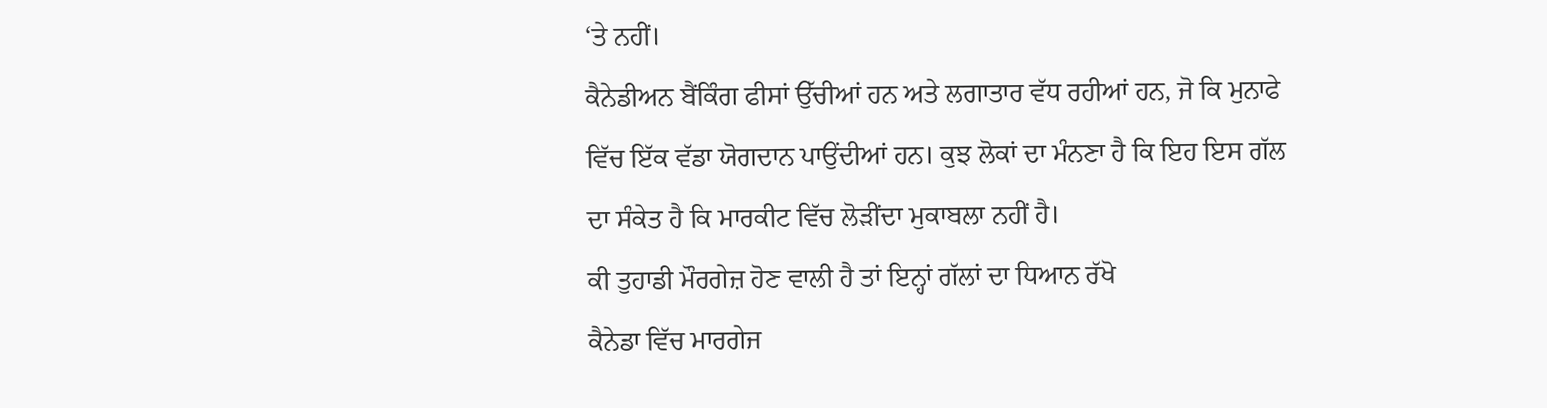‘ਤੇ ਨਹੀਂ।
ਕੈਨੇਡੀਅਨ ਬੈਂਕਿੰਗ ਫੀਸਾਂ ਉੱਚੀਆਂ ਹਨ ਅਤੇ ਲਗਾਤਾਰ ਵੱਧ ਰਹੀਆਂ ਹਨ, ਜੋ ਕਿ ਮੁਨਾਫੇ ਵਿੱਚ ਇੱਕ ਵੱਡਾ ਯੋਗਦਾਨ ਪਾਉਂਦੀਆਂ ਹਨ। ਕੁਝ ਲੋਕਾਂ ਦਾ ਮੰਨਣਾ ਹੈ ਕਿ ਇਹ ਇਸ ਗੱਲ ਦਾ ਸੰਕੇਤ ਹੈ ਕਿ ਮਾਰਕੀਟ ਵਿੱਚ ਲੋੜੀਂਦਾ ਮੁਕਾਬਲਾ ਨਹੀਂ ਹੈ।
ਕੀ ਤੁਹਾਡੀ ਮੌਰਗੇਜ਼ ਹੋਣ ਵਾਲੀ ਹੈ ਤਾਂ ਇਨ੍ਹਾਂ ਗੱਲਾਂ ਦਾ ਧਿਆਨ ਰੱਖੋ
ਕੈਨੇਡਾ ਵਿੱਚ ਮਾਰਗੇਜ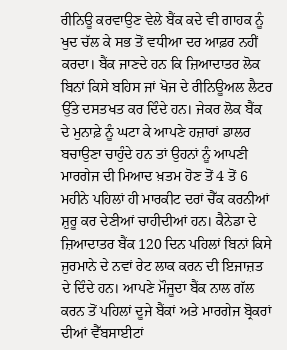ਰੀਨਿਊ ਕਰਵਾਉਣ ਵੇਲੇ ਬੈਂਕ ਕਦੇ ਵੀ ਗਾਹਕ ਨੂੰ ਖੁਦ ਚੱਲ ਕੇ ਸਭ ਤੋਂ ਵਧੀਆ ਦਰ ਆਫ਼ਰ ਨਹੀਂ ਕਰਦਾ। ਬੈਂਕ ਜਾਣਦੇ ਹਨ ਕਿ ਜ਼ਿਆਦਾਤਰ ਲੋਕ ਬਿਨਾਂ ਕਿਸੇ ਬਹਿਸ ਜਾਂ ਖੋਜ ਦੇ ਰੀਨਿਊਅਲ ਲੈਟਰ ਉੱਤੇ ਦਸਤਖਤ ਕਰ ਦਿੰਦੇ ਹਨ। ਜੇਕਰ ਲੋਕ ਬੈਂਕ ਦੇ ਮੁਨਾਫ਼ੇ ਨੂੰ ਘਟਾ ਕੇ ਆਪਣੇ ਹਜ਼ਾਰਾਂ ਡਾਲਰ ਬਚਾਉਣਾ ਚਾਹੁੰਦੇ ਹਨ ਤਾਂ ਉਹਨਾਂ ਨੂੰ ਆਪਣੀ ਮਾਰਗੇਜ ਦੀ ਮਿਆਦ ਖ਼ਤਮ ਹੋਣ ਤੋਂ 4 ਤੋਂ 6 ਮਹੀਨੇ ਪਹਿਲਾਂ ਹੀ ਮਾਰਕੀਟ ਦਰਾਂ ਚੈੱਕ ਕਰਨੀਆਂ ਸ਼ੁਰੂ ਕਰ ਦੇਣੀਆਂ ਚਾਹੀਦੀਆਂ ਹਨ। ਕੈਨੇਡਾ ਦੇ ਜ਼ਿਆਦਾਤਰ ਬੈਂਕ 120 ਦਿਨ ਪਹਿਲਾਂ ਬਿਨਾਂ ਕਿਸੇ ਜੁਰਮਾਨੇ ਦੇ ਨਵਾਂ ਰੇਟ ਲਾਕ ਕਰਨ ਦੀ ਇਜਾਜ਼ਤ ਦੇ ਦਿੰਦੇ ਹਨ। ਆਪਣੇ ਮੌਜੂਦਾ ਬੈਂਕ ਨਾਲ ਗੱਲ ਕਰਨ ਤੋਂ ਪਹਿਲਾਂ ਦੂਜੇ ਬੈਂਕਾਂ ਅਤੇ ਮਾਰਗੇਜ ਬ੍ਰੋਕਰਾਂ ਦੀਆਂ ਵੈੱਬਸਾਈਟਾਂ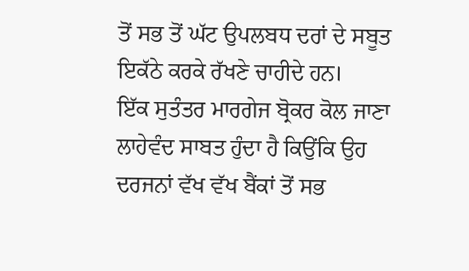ਤੋਂ ਸਭ ਤੋਂ ਘੱਟ ਉਪਲਬਧ ਦਰਾਂ ਦੇ ਸਬੂਤ ਇਕੱਠੇ ਕਰਕੇ ਰੱਖਣੇ ਚਾਹੀਦੇ ਹਨ।
ਇੱਕ ਸੁਤੰਤਰ ਮਾਰਗੇਜ ਬ੍ਰੋਕਰ ਕੋਲ ਜਾਣਾ ਲਾਹੇਵੰਦ ਸਾਬਤ ਹੁੰਦਾ ਹੈ ਕਿਉਂਕਿ ਉਹ ਦਰਜਨਾਂ ਵੱਖ ਵੱਖ ਬੈਂਕਾਂ ਤੋਂ ਸਭ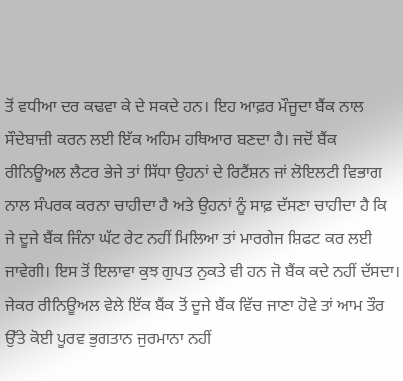ਤੋਂ ਵਧੀਆ ਦਰ ਕਢਵਾ ਕੇ ਦੇ ਸਕਦੇ ਹਨ। ਇਹ ਆਫ਼ਰ ਮੌਜੂਦਾ ਬੈਂਕ ਨਾਲ ਸੌਦੇਬਾਜ਼ੀ ਕਰਨ ਲਈ ਇੱਕ ਅਹਿਮ ਹਥਿਆਰ ਬਣਦਾ ਹੈ। ਜਦੋਂ ਬੈਂਕ ਰੀਨਿਊਅਲ ਲੈਟਰ ਭੇਜੇ ਤਾਂ ਸਿੱਧਾ ਉਹਨਾਂ ਦੇ ਰਿਟੈਂਸ਼ਨ ਜਾਂ ਲੋਇਲਟੀ ਵਿਭਾਗ ਨਾਲ ਸੰਪਰਕ ਕਰਨਾ ਚਾਹੀਦਾ ਹੈ ਅਤੇ ਉਹਨਾਂ ਨੂੰ ਸਾਫ਼ ਦੱਸਣਾ ਚਾਹੀਦਾ ਹੈ ਕਿ ਜੇ ਦੂਜੇ ਬੈਂਕ ਜਿੰਨਾ ਘੱਟ ਰੇਟ ਨਹੀਂ ਮਿਲਿਆ ਤਾਂ ਮਾਰਗੇਜ ਸ਼ਿਫਟ ਕਰ ਲਈ ਜਾਵੇਗੀ। ਇਸ ਤੋਂ ਇਲਾਵਾ ਕੁਝ ਗੁਪਤ ਨੁਕਤੇ ਵੀ ਹਨ ਜੋ ਬੈਂਕ ਕਦੇ ਨਹੀਂ ਦੱਸਦਾ। ਜੇਕਰ ਰੀਨਿਊਅਲ ਵੇਲੇ ਇੱਕ ਬੈਂਕ ਤੋਂ ਦੂਜੇ ਬੈਂਕ ਵਿੱਚ ਜਾਣਾ ਹੋਵੇ ਤਾਂ ਆਮ ਤੌਰ ਉੱਤੇ ਕੋਈ ਪੂਰਵ ਭੁਗਤਾਨ ਜੁਰਮਾਨਾ ਨਹੀਂ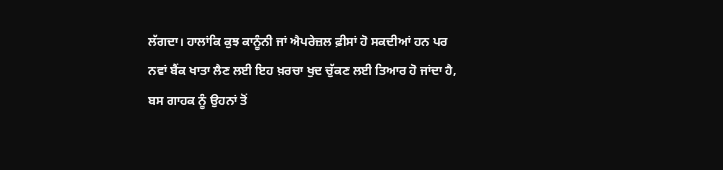ਲੱਗਦਾ। ਹਾਲਾਂਕਿ ਕੁਝ ਕਾਨੂੰਨੀ ਜਾਂ ਐਪਰੇਜ਼ਲ ਫ਼ੀਸਾਂ ਹੋ ਸਕਦੀਆਂ ਹਨ ਪਰ ਨਵਾਂ ਬੈਂਕ ਖਾਤਾ ਲੈਣ ਲਈ ਇਹ ਖ਼ਰਚਾ ਖੁਦ ਚੁੱਕਣ ਲਈ ਤਿਆਰ ਹੋ ਜਾਂਦਾ ਹੈ, ਬਸ ਗਾਹਕ ਨੂੰ ਉਹਨਾਂ ਤੋਂ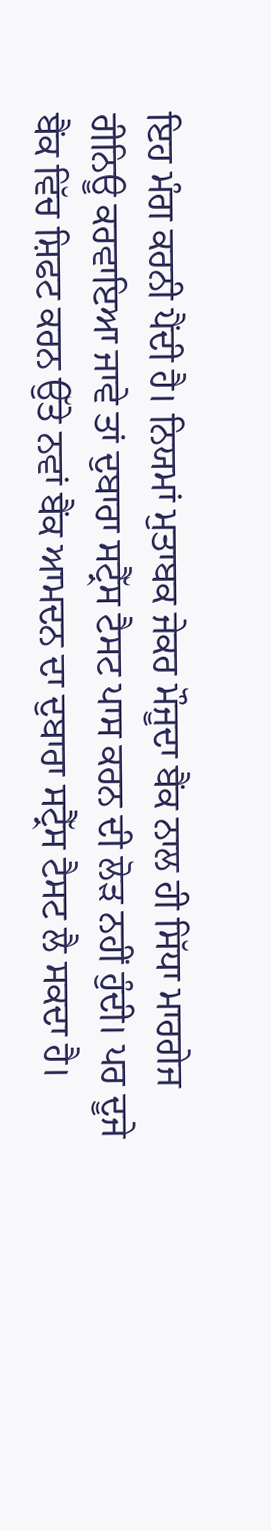ਇਹ ਮੰਗ ਕਰਨੀ ਪੈਂਦੀ ਹੈ। ਨਿਯਮਾਂ ਮੁਤਾਬਕ ਜੇਕਰ ਮੌਜੂਦਾ ਬੈਂਕ ਨਾਲ ਹੀ ਸਿੱਧਾ ਮਾਰਗੇਜ ਰੀਨਿਊ ਕਰਵਾਇਆ ਜਾਵੇ ਤਾਂ ਦੁਬਾਰਾ ਸਟ੍ਰੈੱਸ ਟੈਸਟ ਪਾਸ ਕਰਨ ਦੀ ਲੋੜ ਨਹੀਂ ਹੁੰਦੀ। ਪਰ ਦੂਜੇ ਬੈਂਕ ਵਿੱਚ ਸ਼ਿਫਟ ਕਰਨ ਉੱਤੇ ਨਵਾਂ ਬੈਂਕ ਆਮਦਨ ਦਾ ਦੁਬਾਰਾ ਸਟ੍ਰੈੱਸ ਟੈਸਟ ਲੈ ਸਕਦਾ ਹੈ।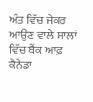ਅੰਤ ਵਿੱਚ ਜੇਕਰ ਆਉਣ ਵਾਲੇ ਸਾਲਾਂ ਵਿੱਚ ਬੈਂਕ ਆਫ਼ ਕੈਨੇਡਾ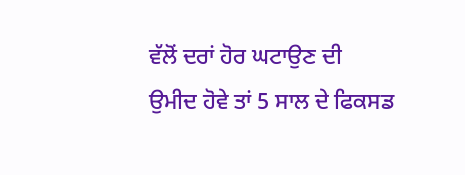ਵੱਲੋਂ ਦਰਾਂ ਹੋਰ ਘਟਾਉਣ ਦੀ ਉਮੀਦ ਹੋਵੇ ਤਾਂ 5 ਸਾਲ ਦੇ ਫਿਕਸਡ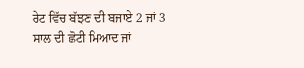ਰੇਟ ਵਿੱਚ ਬੱਝਣ ਦੀ ਬਜਾਏ 2 ਜਾਂ 3 ਸਾਲ ਦੀ ਛੋਟੀ ਮਿਆਦ ਜਾਂ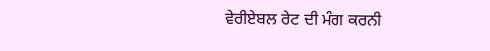ਵੇਰੀਏਬਲ ਰੇਟ ਦੀ ਮੰਗ ਕਰਨੀ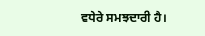ਵਧੇਰੇ ਸਮਝਦਾਰੀ ਹੈ।